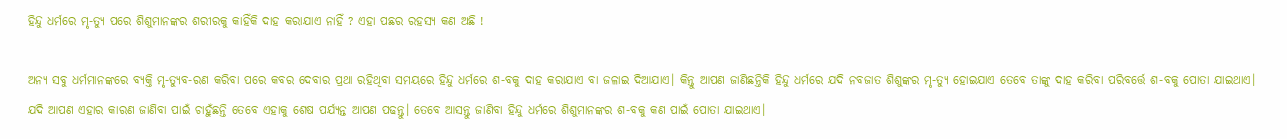ହିନ୍ଦୁ ଧର୍ମରେ ମୃ-ତ୍ୟୁ ପରେ ଶିଶୁମାନଙ୍କର ଶରୀରକୁ କାହିଁକି ଦାହ କରାଯାଏ ନାହିଁ ? ଏହା ପଛର ରହସ୍ୟ କଣ ଅଛି !

ଅନ୍ୟ ସବୁ ଧର୍ମମାନଙ୍କରେ ବ୍ୟକ୍ତି ମୃ-ତ୍ୟୁବ-ରଣ କରିବା ପରେ କବର ଦେବାର ପ୍ରଥା ରହିଥିବା ସମୟରେ ହିନ୍ଦୁ ଧର୍ମରେ ଶ-ବକୁ ଦାହ କରାଯାଏ ବା ଜଳାଇ ଦିଆଯାଏ। କିନ୍ତୁ ଆପଣ ଜାଣିଛନ୍ତିକି ହିନ୍ଦୁ ଧର୍ମରେ ଯଦି ନବଜାତ ଶିଶୁଙ୍କର ମୃ-ତ୍ୟୁ ହୋଇଯାଏ ତେବେ ତାଙ୍କୁ ଦାହ କରିବା ପରିବର୍ତ୍ତେ ଶ-ବକୁ ପୋତା ଯାଇଥାଏ। ଯଦି ଆପଣ ଏହାର କାରଣ ଜାଣିବା ପାଇଁ ଚାହୁଁଛନ୍ତି ତେବେ ଏହାକୁ ଶେଷ ପର୍ଯ୍ୟନ୍ତ ଆପଣ ପଢନ୍ତୁ। ତେବେ ଆସନ୍ତୁ ଜାଣିବା ହିନ୍ଦୁ ଧର୍ମରେ ଶିଶୁମାନଙ୍କର ଶ-ବକୁ କଣ ପାଇଁ ପୋତା ଯାଇଥାଏ।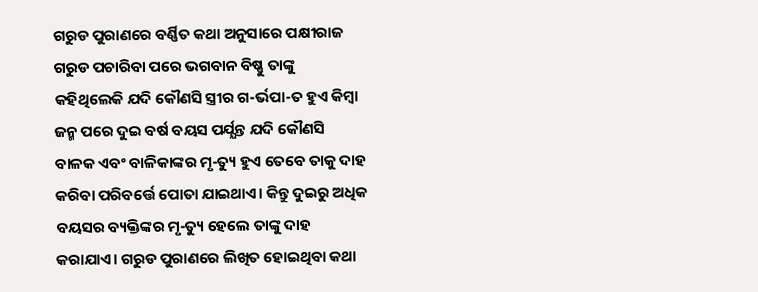ଗରୁଡ ପୁରାଣରେ ବର୍ଣ୍ଣିତ କଥା ଅନୁସାରେ ପକ୍ଷୀରାଜ ଗରୁଡ ପଚାରିବା ପରେ ଭଗବାନ ବିଷ୍ଣୁ ତାଙ୍କୁ କହିଥିଲେକି ଯଦି କୌଣସି ସ୍ତ୍ରୀର ଗ-ର୍ଭପା-ତ ହୁଏ କିମ୍ବା ଜନ୍ମ ପରେ ଦୁଇ ବର୍ଷ ବୟସ ପର୍ଯ୍ଯନ୍ତ ଯଦି କୌଣସି ବାଳକ ଏବଂ ବାଳିକାଙ୍କର ମୃ-ତ୍ୟୁ ହୁଏ ତେବେ ତାକୁ ଦାହ କରିବା ପରିବର୍ତ୍ତେ ପୋତା ଯାଇଥାଏ। କିନ୍ତୁ ଦୁଇରୁ ଅଧିକ ବୟସର ବ୍ୟକ୍ତିଙ୍କର ମୃ-ତ୍ୟୁ ହେଲେ ତାଙ୍କୁ ଦାହ କରାଯାଏ। ଗରୁଡ ପୁରାଣରେ ଲିଖିତ ହୋଇଥିବା କଥା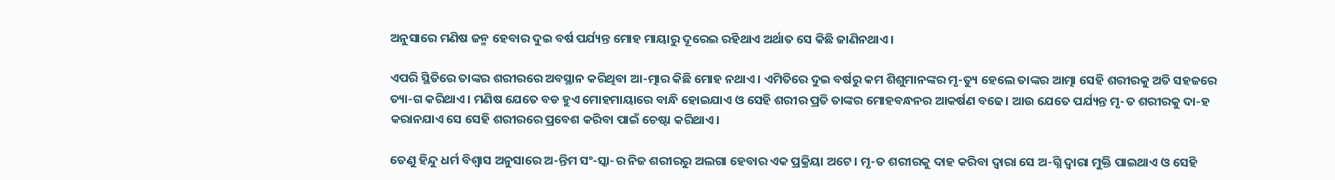ଅନୁସାରେ ମଣିଷ ଜନ୍ମ ହେବାର ଦୁଇ ବର୍ଷ ପର୍ଯ୍ୟନ୍ତ ମୋହ ମାୟାରୁ ଦୂରେଇ ରହିଥାଏ ଅର୍ଥାତ ସେ କିଛି ଜାଣିନଥାଏ।

ଏପରି ସ୍ଥିତିରେ ତାଙ୍କର ଶରୀରରେ ଅବସ୍ଥାନ କରିଥିବା ଆ-ତ୍ମାର କିଛି ମୋହ ନଥାଏ। ଏମିତିରେ ଦୁଇ ବର୍ଷରୁ କମ ଶିଶୁମାନଙ୍କର ମୃ-ତ୍ୟୁ ହେଲେ ତାଙ୍କର ଆତ୍ମା ସେହି ଶରୀରକୁ ଅତି ସହଜରେ ତ୍ୟା-ଗ କରିଥାଏ। ମଣିଷ ଯେତେ ବଡ ହୁଏ ମୋହମାୟାରେ ବାନ୍ଧି ହୋଇଯାଏ ଓ ସେହି ଶରୀର ପ୍ରତି ତାଙ୍କର ମୋହବନ୍ଧନର ଆକର୍ଷଣ ବଢେ। ଆଉ ଯେତେ ପର୍ଯ୍ୟନ୍ତ ମୃ-ତ ଶରୀରକୁ ଦା-ହ କରାନଯାଏ ସେ ସେହି ଶରୀରରେ ପ୍ରବେଶ କରିବା ପାଇଁ ଚେଷ୍ଟା କରିଥାଏ।

ତେଣୁ ହିନ୍ଦୁ ଧର୍ମ ବିଶ୍ବାସ ଅନୁସାରେ ଅ-ନ୍ତିମ ସଂ-ସ୍କା-ର ନିଜ ଶରୀରରୁ ଅଲଗା ହେବାର ଏକ ପ୍ରକ୍ରିୟା ଅଟେ। ମୃ-ତ ଶରୀରକୁ ଦାହ କରିବା ଦ୍ଵାରା ସେ ଅ-ଗ୍ନି ଦ୍ଵାରା ମୁକ୍ତି ପାଇଥାଏ ଓ ସେହି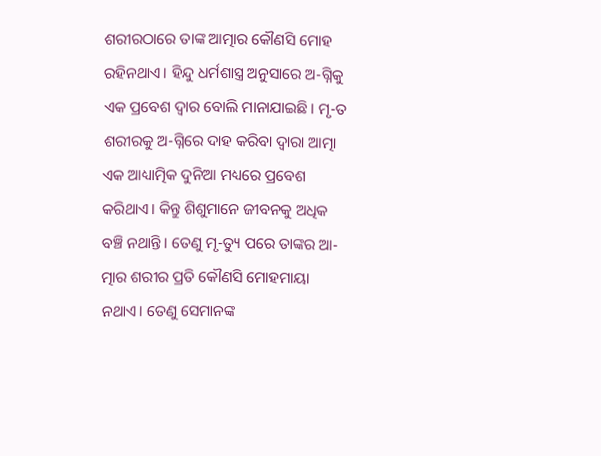ଶରୀରଠାରେ ତାଙ୍କ ଆତ୍ମାର କୌଣସି ମୋହ ରହିନଥାଏ। ହିନ୍ଦୁ ଧର୍ମଶାସ୍ତ୍ର ଅନୁସାରେ ଅ-ଗ୍ନିକୁ ଏକ ପ୍ରବେଶ ଦ୍ଵାର ବୋଲି ମାନାଯାଇଛି। ମୃ-ତ ଶରୀରକୁ ଅ-ଗ୍ନିରେ ଦାହ କରିବା ଦ୍ଵାରା ଆତ୍ମା ଏକ ଆଧ୍ୟାତ୍ମିକ ଦୁନିଆ ମଧ୍ୟରେ ପ୍ରବେଶ କରିଥାଏ। କିନ୍ତୁ ଶିଶୁମାନେ ଜୀବନକୁ ଅଧିକ ବଞ୍ଚି ନଥାନ୍ତି। ତେଣୁ ମୃ-ତ୍ୟୁ ପରେ ତାଙ୍କର ଆ-ତ୍ମାର ଶରୀର ପ୍ରତି କୌଣସି ମୋହମାୟା ନଥାଏ। ତେଣୁ ସେମାନଙ୍କ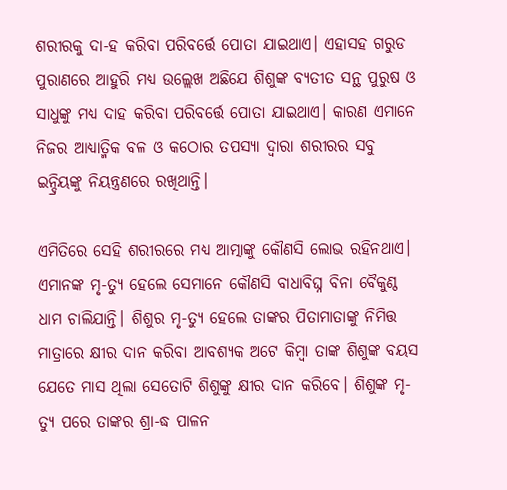ଶରୀରକୁ ଦା-ହ କରିବା ପରିବର୍ତ୍ତେ ପୋତା ଯାଇଥାଏ। ଏହାସହ ଗରୁଡ ପୁରାଣରେ ଆହୁରି ମଧ୍ୟ ଉଲ୍ଲେଖ ଅଛିଯେ ଶିଶୁଙ୍କ ବ୍ଯତୀତ ସନ୍ଥ ପୁରୁଷ ଓ ସାଧୁଙ୍କୁ ମଧ୍ୟ ଦାହ କରିବା ପରିବର୍ତ୍ତେ ପୋତା ଯାଇଥାଏ। କାରଣ ଏମାନେ ନିଜର ଆଧ୍ୟାତ୍ମିକ ବଳ ଓ କଠୋର ତପସ୍ୟା ଦ୍ଵାରା ଶରୀରର ସବୁ ଇନ୍ଦ୍ରିୟଙ୍କୁ ନିୟନ୍ତ୍ରଣରେ ରଖିଥାନ୍ତି।

ଏମିତିରେ ସେହି ଶରୀରରେ ମଧ୍ୟ ଆତ୍ମାଙ୍କୁ କୌଣସି ଲୋଭ ରହିନଥାଏ। ଏମାନଙ୍କ ମୃ-ତ୍ୟୁ ହେଲେ ସେମାନେ କୌଣସି ବାଧାବିଘ୍ନ ବିନା ବୈକୁଣ୍ଠ ଧାମ ଚାଲିଯାନ୍ତି। ଶିଶୁର ମୃ-ତ୍ୟୁ ହେଲେ ତାଙ୍କର ପିତାମାତାଙ୍କୁ ନିମିତ୍ତ ମାତ୍ରାରେ କ୍ଷୀର ଦାନ କରିବା ଆବଶ୍ୟକ ଅଟେ କିମ୍ବା ତାଙ୍କ ଶିଶୁଙ୍କ ବୟସ ଯେତେ ମାସ ଥିଲା ସେତୋଟି ଶିଶୁଙ୍କୁ କ୍ଷୀର ଦାନ କରିବେ। ଶିଶୁଙ୍କ ମୃ-ତ୍ୟୁ ପରେ ତାଙ୍କର ଶ୍ରା-ଦ୍ଧ ପାଳନ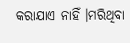କରାଯାଏ ନାହିଁ ।ମରିଥିବା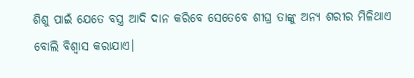ଶିଶୁ ପାଇଁ ଯେତେ ବସ୍ତ୍ର ଆଦି ଦାନ କରିବେ ସେତେବେ ଶୀଘ୍ର ତାଙ୍କୁ ଅନ୍ୟ ଶରୀର ମିଳିଥାଏ ବୋଲି ବିଶ୍ବାସ କରାଯାଏ।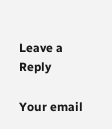Leave a Reply

Your email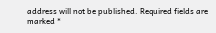address will not be published. Required fields are marked *